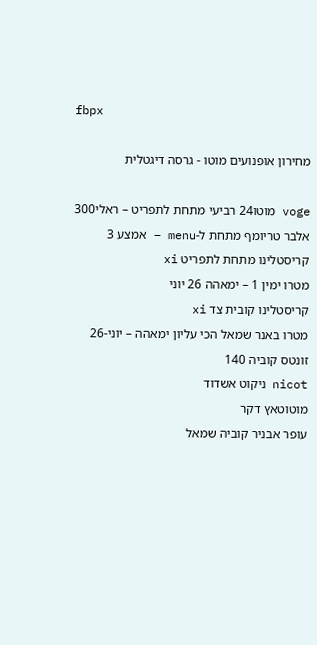fbpx

מחירון אופנועים מוטו - גרסה דיגטלית

voge מוטו24 רביעי מתחת לתפריט – ראלי300
אלבר טריומף מתחת ל-menu – אמצע 3
קריסטלינו מתחת לתפריט xi
מטרו ימין 1 – ימאהה 26 יוני
קריסטלינו קובית צד xi
מטרו באנר שמאל הכי עליון ימאהה – יוני-26
זונטס קוביה 140
nicot ניקוט אשדוד
מוטוטאץ דקר
עופר אבניר קוביה שמאל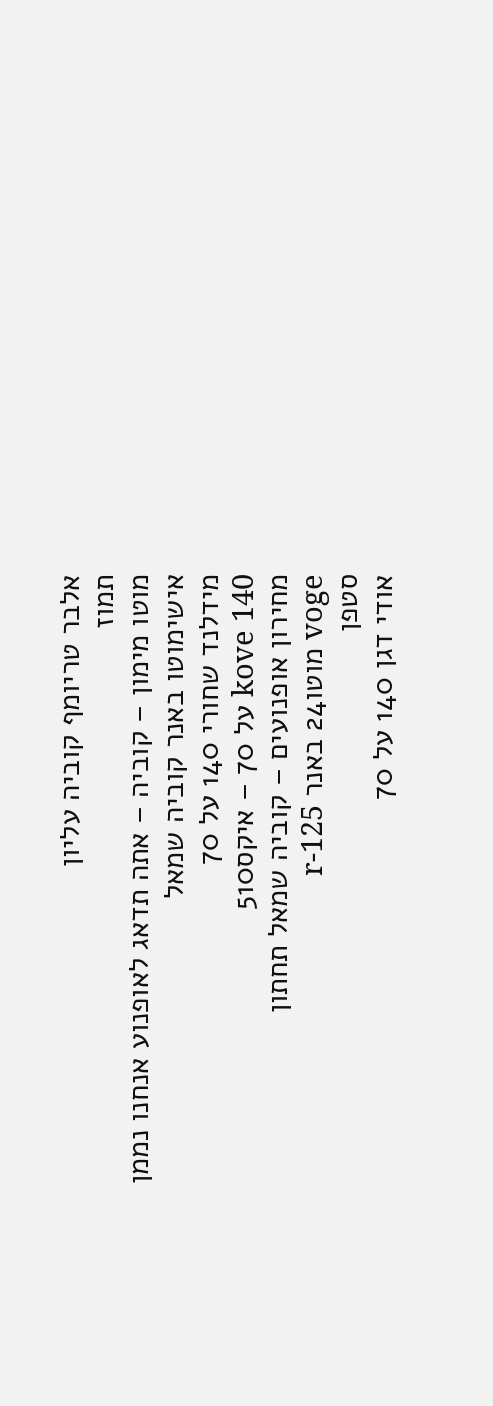אלבר טריומף קוביה עליון
תמוז
מוטו מימון – קוביה – אתה תדאג לאופנוע אנחנו נממן
אישימוטו באנר קוביה שמאל
מידלנד שחורי 140 על 70
kove 140 על 70 – איקס510
מחירון אופנועים – קוביה שמאל תחתון
voge מוטו24 באנר r-125
סטפן
אודי דגן 140 על 70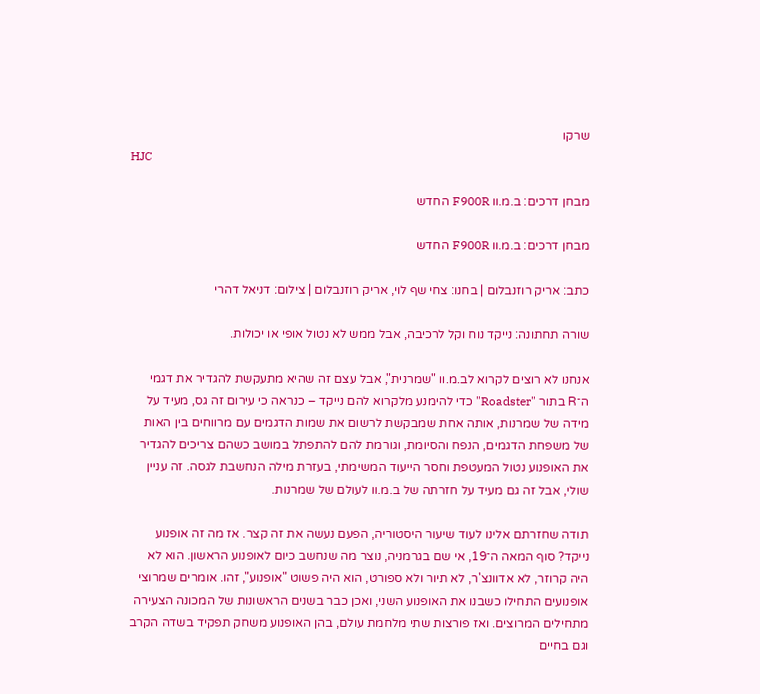שרקו
HJC

מבחן דרכים: ב.מ.וו F900R החדש

מבחן דרכים: ב.מ.וו F900R החדש

כתב: אריק רוזנבלום | בחנו: צחי שף לוי, אריק רוזנבלום | צילום: דניאל דהרי

שורה תחתונה: נייקד נוח וקל לרכיבה, אבל ממש לא נטול אופי או יכולות.

אנחנו לא רוצים לקרוא לב.מ.וו "שמרנית", אבל עצם זה שהיא מתעקשת להגדיר את דגמי ה־R בתור "Roadster" כדי להימנע מלקרוא להם נייקד – כנראה כי עירום זה גס, מעיד על מידה של שמרנות, אותה אחת שמבקשת לרשום את שמות הדגמים עם מרווחים בין האות של משפחת הדגמים, הנפח והסיומת, וגורמת להם להתפתל במושב כשהם צריכים להגדיר את האופנוע נטול המעטפת וחסר הייעוד המשימתי, בעזרת מילה הנחשבת לגסה. זה עניין שולי, אבל זה גם מעיד על חזרתה של ב.מ.וו לעולם של שמרנות.

תודה שחזרתם אלינו לעוד שיעור היסטוריה, הפעם נעשה את זה קצר. אז מה זה אופנוע נייקד? סוף המאה ה־19, אי שם בגרמניה, נוצר מה שנחשב כיום לאופנוע הראשון. הוא לא היה קרוזר, לא אדוונצ'ר, לא תיור ולא ספורט, הוא היה פשוט "אופנוע", זהו. אומרים שמרוצי אופנועים התחילו כשבנו את האופנוע השני, ואכן כבר בשנים הראשונות של המכונה הצעירה מתחילים המרוצים. ואז פורצות שתי מלחמת עולם, בהן האופנוע משחק תפקיד בשדה הקרב וגם בחיים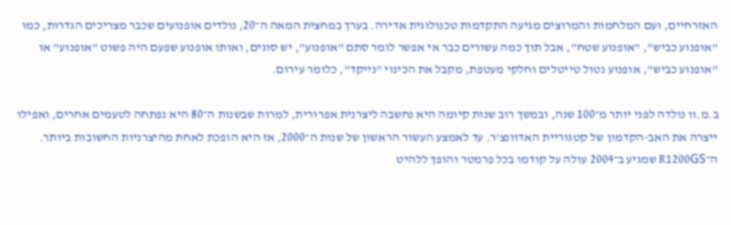האזרחיים, ועם המלחמות והמרוצים מגיעה התקדמות טכנולוגית אדירה. בערך במחצית המאה ה־20, נולדים אופנועים שכבר מצריכים הגדרות, כמו "אופנוע כביש", "אופנוע שטח", אבל תוך כמה עשורים כבר אי אפשר לומר סתם "אופנוע", יש סוגים, ואותו אופנוע שפעם היה פשוט "אופנוע" או "אופנוע כביש", אופנוע נטול טייטלים וחלקי מעטפת, מקבל את הכינוי "נייקד", כלומר עירום.

ב.מ.וו נולדה לפני יותר מ־100 שנה, ובמשך רוב שנות קיומה היא נחשבה ליצרנית אפרורית, למרות שבשנות ה־80 היא נפתחה לטעמים אחרים, ואפילו ייצרה את האב-הקדמון של קטגוריית האדוונצ'ר. עד לאמצע העשור הראשון של שנות ה־2000, אז היא הופכת לאחת מהיצרניות החשובות ביותר. ה־R1200GS שמגיע ב־2004 עולה על קודמו בכל פרמטר והופך ללהיט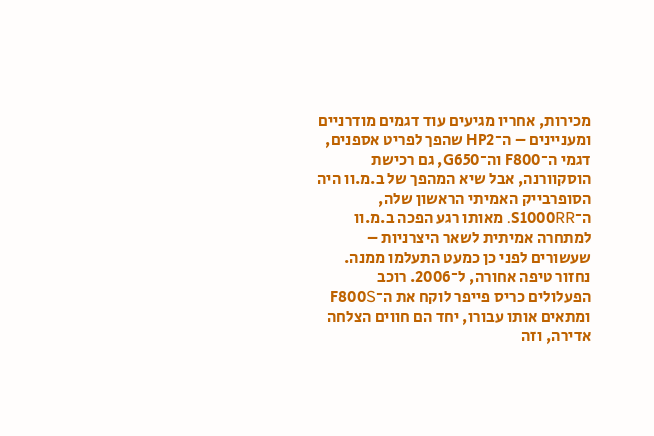מכירות, אחריו מגיעים עוד דגמים מודרניים ומעניינים – ה־HP2 שהפך לפריט אספנים, דגמי ה־F800 וה־G650, גם רכישת הוסקוורנה, אבל שיא המהפך של ב.מ.וו היה הסופרבייק האמיתי הראשון שלה, ה־S1000RR. מאותו רגע הפכה ב.מ.וו למתחרה אמיתית לשאר היצרניות – שעשורים לפני כן כמעט התעלמו ממנה. נחזור טיפה אחורה, ל־2006. רוכב הפעלולים כריס פייפר לוקח את ה־F800S ומתאים אותו עבורו, יחד הם חווים הצלחה אדירה, וזה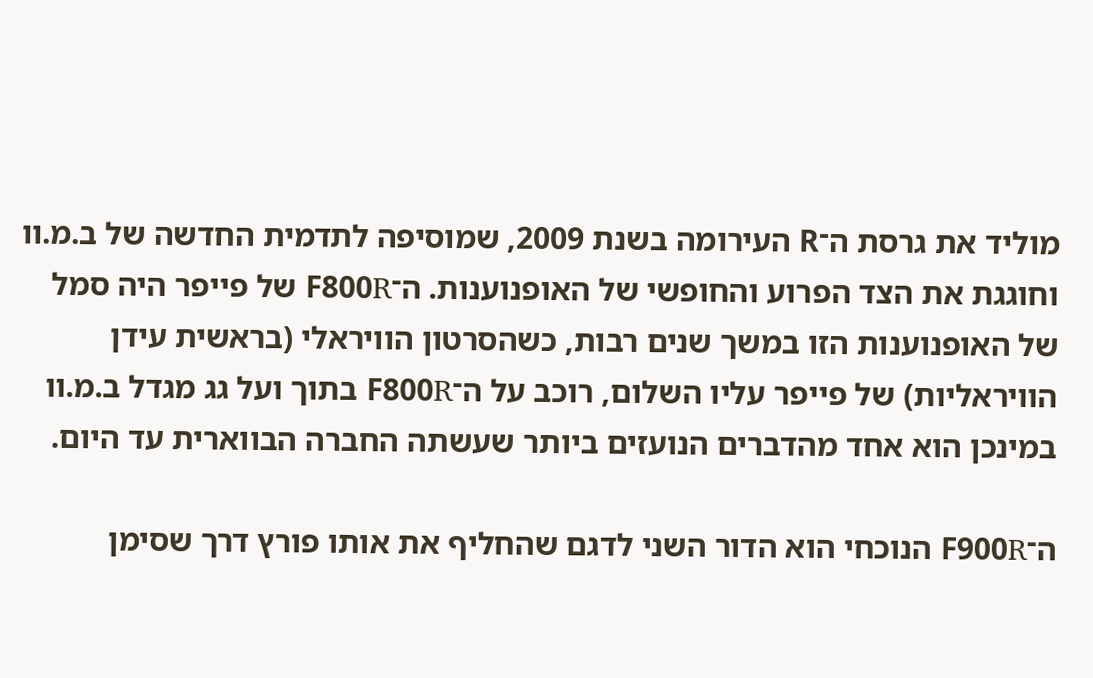מוליד את גרסת ה־R העירומה בשנת 2009, שמוסיפה לתדמית החדשה של ב.מ.וו וחוגגת את הצד הפרוע והחופשי של האופנוענות. ה־F800R של פייפר היה סמל של האופנוענות הזו במשך שנים רבות, כשהסרטון הוויראלי (בראשית עידן הוויראליות) של פייפר עליו השלום, רוכב על ה־F800R בתוך ועל גג מגדל ב.מ.וו במינכן הוא אחד מהדברים הנועזים ביותר שעשתה החברה הבווארית עד היום.

ה־F900R הנוכחי הוא הדור השני לדגם שהחליף את אותו פורץ דרך שסימן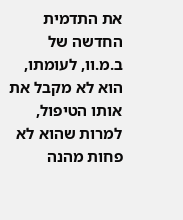את התדמית החדשה של ב.מ.וו, לעומתו, הוא לא מקבל את אותו הטיפול, למרות שהוא לא פחות מהנה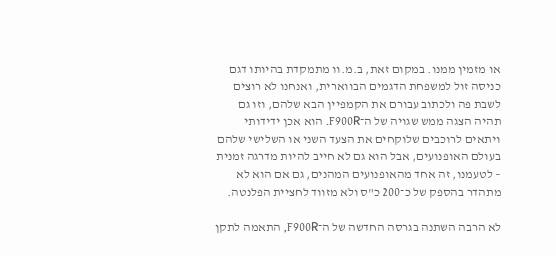או מזמין ממנו. במקום זאת, ב.מ.וו מתמקדת בהיותו דגם כניסה זול למשפחת הדגמים הבווארית, ואנחנו לא רוצים לשבת פה ולכתוב עבורם את הקמפיין הבא שלהם, וזו גם תהיה הצגה ממש שגויה של ה־F900R. הוא אכן ידידותי ויתאים לרוכבים שלוקחים את הצעד השני או השלישי שלהם בעולם האופנועים, אבל הוא גם לא חייב להיות מדרגה זמנית – לטעמנו, זה אחד מהאופנועים המהנים, גם אם הוא לא מתהדר בהספק של כ־200 כ"ס ולא מזווד לחציית הפלנטה.

לא הרבה השתנה בגרסה החדשה של ה־F900R, התאמה לתקן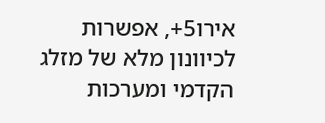אירו5+, אפשרות לכיוונון מלא של מזלג הקדמי ומערכות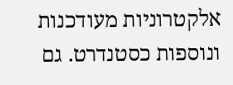אלקטרוניות מעודכנות ונוספות כסטנדרט. גם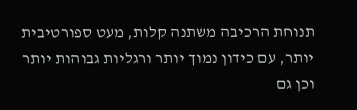תנוחת הרכיבה משתנה קלות, מעט ספורטיבית יותר, עם כידון נמוך יותר ורגליות גבוהות יותר וכן גם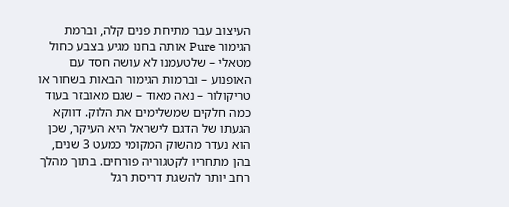העיצוב עבר מתיחת פנים קלה, וברמת הגימור Pure אותה בחנו מגיע בצבע כחול מטאלי – שלטעמנו לא עושה חסד עם האופנוע – וברמות הגימור הבאות בשחור או טריקולור – נאה מאוד – שגם מאובזר בעוד כמה חלקים שמשלימים את הלוק. דווקא הגעתו של הדגם לישראל היא העיקר, שכן הוא נעדר מהשוק המקומי כמעט 3 שנים, בהן מתחריו לקטגוריה פורחים. בתוך מהלך רחב יותר להשגת דריסת רגל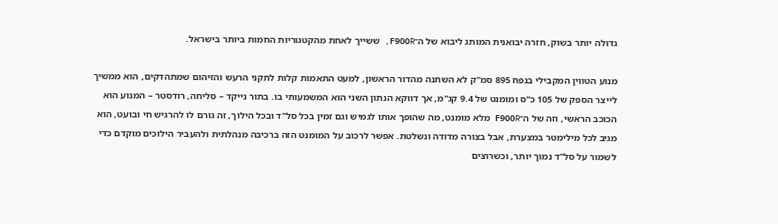גדולה יותר בשוק, חזרה יבואנית המותג ליבוא של ה־F900R, ששייך לאחת מהקטגוריות החמות ביותר בישראל.

מנוע הטווין המקבילי בנפח 895 סמ"ק לא השתנה מהדור הראשון, למעט התאמות קלות לתקני הרעש והזיהום שמתהדקים, הוא ממשיך לייצר הספק של 105 כ"ס ומומנט של 9.4 קג"מ, אך דווקא הנתון השני הוא המשמעותי בו. בתור נייקד – סליחה, רודסטר – המנוע הוא הכוכב הראשי, וזה של ה־F900R מלא מומנט, מה שהופך אותו לגמיש וגם זמין בכל סל"ד ובכל הילוך, זה גורם לו להרגיש חי ובועט, הוא מגיב לכל מילימטר במצערת, אבל בצורה מדודה ונשלטת. אפשר לרכוב על המומנט הזה ברכיבה מנהלתית ולהעביר הילוכים מוקדם כדי לשמור על סל"ד נמוך יותר, וכשרוצים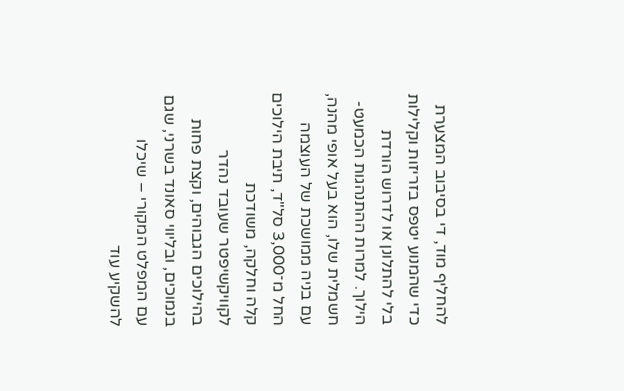להחליף מוד, די בסיבוב המצערת כדי שהמנוע יטפס בזריזות וקלילות בלי להתלונן או לדרוש הורדת הילוך. למרות ההתנהגות הכמעט-חשמלית שלו, הוא בעל אופי מהנה, עם בניה ממושכת של העוצמה החל מ־3,000 סל"ד, תיבת הילוכים קלה וחלקה, משודכת לקוויקשיפטר שעובד נהדר בהילוכים הגבוהים, וקצת פחות בנמוכים, ובליווי סאונד בשרני, שגם עם המפלט המקורי – שיכלו להשקיע עוד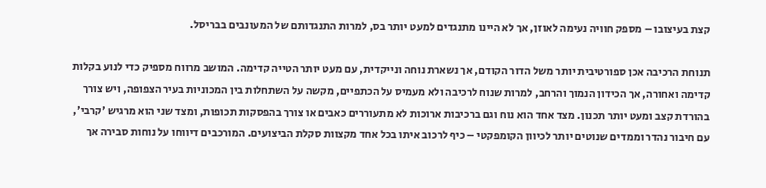קצת בעיצובו – מספק חוויה נעימה לאוזן, אך לא היינו מתנגדים למעט יותר בס, למרות התנגדותם של המעונבים בבריסל.

תנוחת הרכיבה אכן ספורטיבית יותר משל הדור הקודם, אך נשארת נוחה ונייקדית, עם מעט יותר הטייה קדימה. המושב מרווח מספיק כדי לנוע בקלות קדימה ואחורה, אך הכידון הנמוך והרחב, למרות שנוח לרכיבה ולא מעמיס על הכתפיים, מקשה על השתחלות בין המכוניות בעיר הצפופה, ויש צורך בהורדת קצב ומעט יותר תכנון. מצד אחד הוא נוח וגם ברכיבות ארוכות לא מתעוררים כאבים או צורך בהפסקות תכופות, ומצד שני הוא מרגיש 'קרבי', עם חיבור נהדר וממדים שנוטים יותר לכיוון הקומפקטי – כיף לרכוב איתו בכל אחד מקצוות סקלת הביצועים. המורכבים דיווחו על נוחות סבירה אך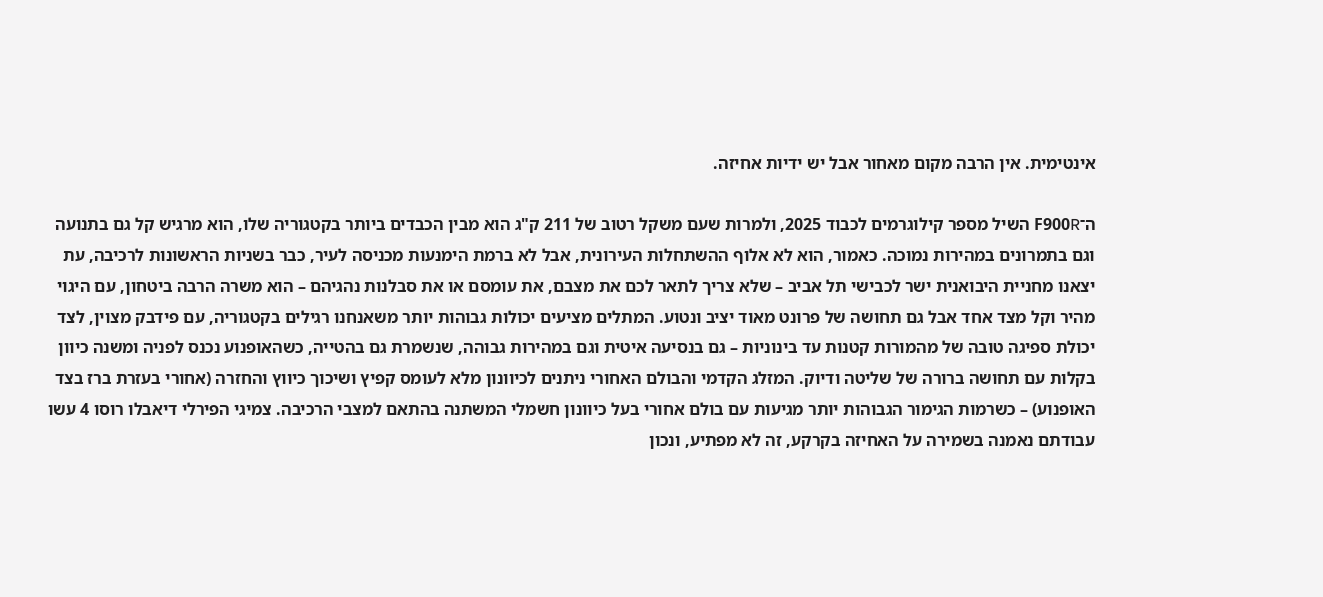אינטימית. אין הרבה מקום מאחור אבל יש ידיות אחיזה.

ה־F900R השיל מספר קילוגרמים לכבוד 2025, ולמרות שעם משקל רטוב של 211 ק"ג הוא מבין הכבדים ביותר בקטגוריה שלו, הוא מרגיש קל גם בתנועה וגם בתמרונים במהירות נמוכה. כאמור, הוא לא אלוף ההשתחלות העירונית, אבל לא ברמת הימנעות מכניסה לעיר, כבר בשניות הראשונות לרכיבה, עת יצאנו מחניית היבואנית ישר לכבישי תל אביב – שלא צריך לתאר לכם את מצבם, את עומסם או את סבלנות נהגיהם – הוא משרה הרבה ביטחון, עם היגוי מהיר וקל מצד אחד אבל גם תחושה של פרונט מאוד יציב ונטוע. המתלים מציעים יכולות גבוהות יותר משאנחנו רגילים בקטגוריה, עם פידבק מצוין, לצד יכולת ספיגה טובה של מהמורות קטנות עד בינוניות – גם בנסיעה איטית וגם במהירות גבוהה, שנשמרת גם בהטייה, כשהאופנוע נכנס לפניה ומשנה כיוון בקלות עם תחושה ברורה של שליטה ודיוק. המזלג הקדמי והבולם האחורי ניתנים לכיוונון מלא לעומס קפיץ ושיכוך כיווץ והחזרה (אחורי בעזרת ברז בצד האופנוע) – כשרמות הגימור הגבוהות יותר מגיעות עם בולם אחורי בעל כיוונון חשמלי המשתנה בהתאם למצבי הרכיבה. צמיגי הפירלי דיאבלו רוסו 4 עשו עבודתם נאמנה בשמירה על האחיזה בקרקע, זה לא מפתיע, ונכון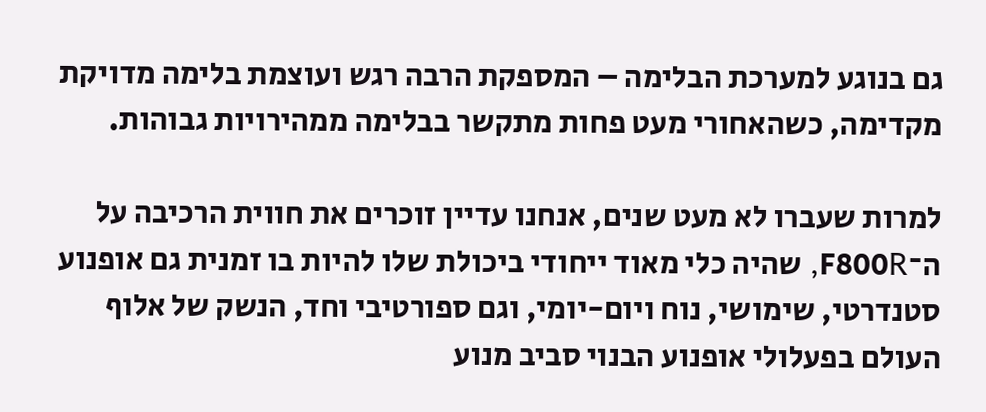גם בנוגע למערכת הבלימה – המספקת הרבה רגש ועוצמת בלימה מדויקת מקדימה, כשהאחורי מעט פחות מתקשר בבלימה ממהירויות גבוהות.

למרות שעברו לא מעט שנים, אנחנו עדיין זוכרים את חווית הרכיבה על ה־F800R, שהיה כלי מאוד ייחודי ביכולת שלו להיות בו זמנית גם אופנוע סטנדרטי, שימושי, נוח ויום-יומי, וגם ספורטיבי וחד, הנשק של אלוף העולם בפעלולי אופנוע הבנוי סביב מנוע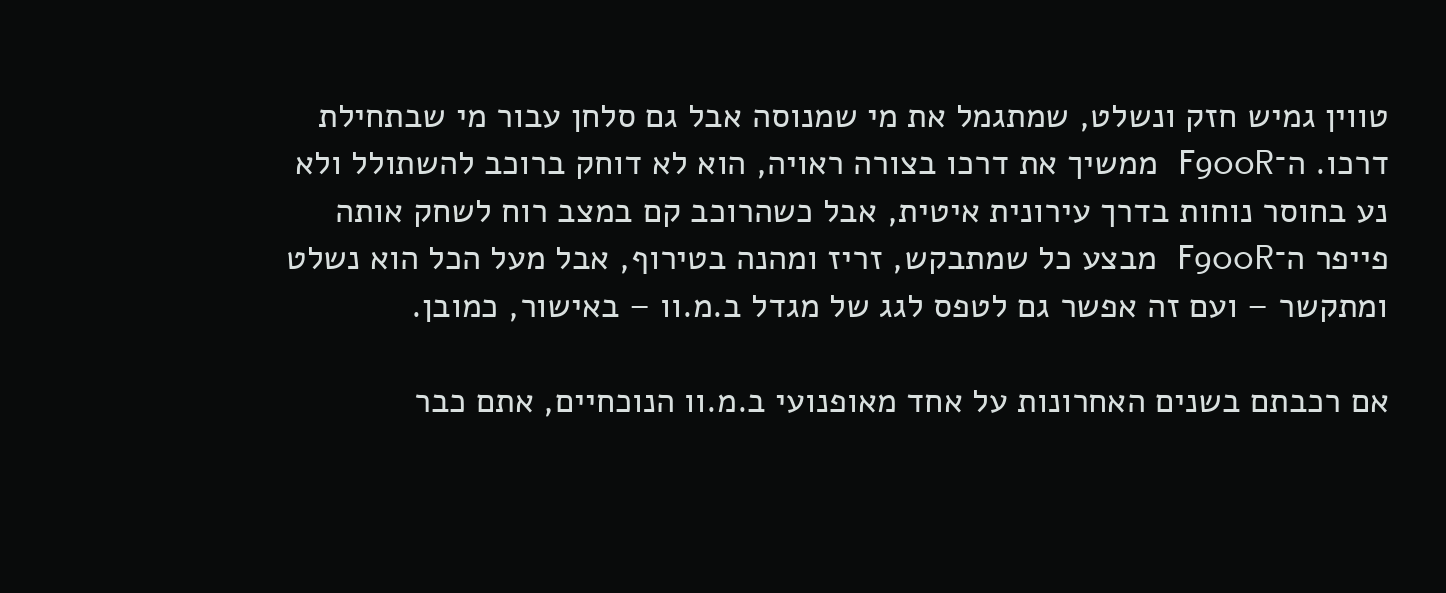טווין גמיש חזק ונשלט, שמתגמל את מי שמנוסה אבל גם סלחן עבור מי שבתחילת דרכו. ה־F900R ממשיך את דרכו בצורה ראויה, הוא לא דוחק ברוכב להשתולל ולא נע בחוסר נוחות בדרך עירונית איטית, אבל כשהרוכב קם במצב רוח לשחק אותה פייפר ה־F900R מבצע כל שמתבקש, זריז ומהנה בטירוף, אבל מעל הכל הוא נשלט ומתקשר – ועם זה אפשר גם לטפס לגג של מגדל ב.מ.וו – באישור, כמובן.

אם רכבתם בשנים האחרונות על אחד מאופנועי ב.מ.וו הנוכחיים, אתם כבר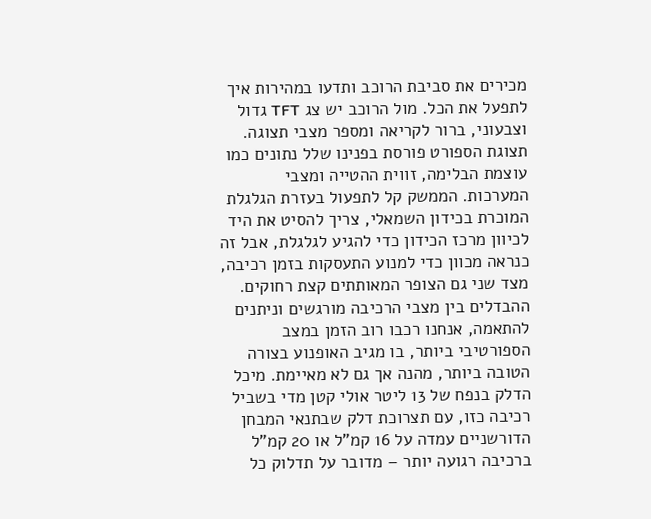מכירים את סביבת הרוכב ותדעו במהירות איך לתפעל את הכל. מול הרוכב יש צג TFT גדול וצבעוני, ברור לקריאה ומספר מצבי תצוגה. תצוגת הספורט פורסת בפנינו שלל נתונים כמו עוצמת הבלימה, זווית ההטייה ומצבי המערכות. הממשק קל לתפעול בעזרת הגלגלת המוכרת בכידון השמאלי, צריך להסיט את היד לכיוון מרכז הכידון כדי להגיע לגלגלת, אבל זה כנראה מכוון כדי למנוע התעסקות בזמן רכיבה, מצד שני גם הצופר המאותתים קצת רחוקים. ההבדלים בין מצבי הרכיבה מורגשים וניתנים להתאמה, אנחנו רכבו רוב הזמן במצב הספורטיבי ביותר, בו מגיב האופנוע בצורה הטובה ביותר, מהנה אך גם לא מאיימת. מיכל הדלק בנפח של 13 ליטר אולי קטן מדי בשביל רכיבה כזו, עם תצרוכת דלק שבתנאי המבחן הדורשניים עמדה על 16 קמ"ל או 20 קמ"ל ברכיבה רגועה יותר – מדובר על תדלוק כל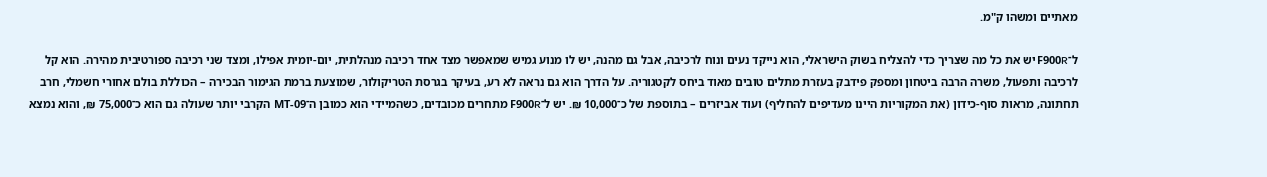מאתיים ומשהו ק"מ.

ל־F900R יש את כל מה שצריך כדי להצליח בשוק הישראלי, הוא נייקד נעים ונוח לרכיבה, אבל גם מהנה, יש לו מנוע גמיש שמאפשר מצד אחד רכיבה מנהלתית, יום-יומית אפילו, ומצד שני רכיבה ספורטיבית מהירה. הוא קל לרכיבה ותפעול, משרה הרבה ביטחון ומספק פידבק בעזרת מתלים טובים מאוד ביחס לקטגוריה. על הדרך הוא גם נראה לא רע, בעיקר בגרסת הטריקולור, שמוצעת ברמת הגימור הבכירה – הכוללת בולם אחורי חשמלי, חרב תחתונה, מראות סוף-כידון (את המקוריות היינו מעדיפים להחליף) ועוד אביזרים – בתוספת של כ־10,000 ₪. יש ל־F900R מתחרים מכובדים, כשהמיידי הוא כמובן ה־MT-09 הקרבי יותר שעולה גם הוא כ־75,000 ₪, והוא נמצא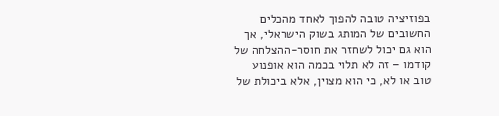בפוזיציה טובה להפוך לאחד מהכלים החשובים של המותג בשוק הישראלי, אך הוא גם יכול לשחזר את חוסר-ההצלחה של קודמו – זה לא תלוי בכמה הוא אופנוע טוב או לא, כי הוא מצוין, אלא ביכולת של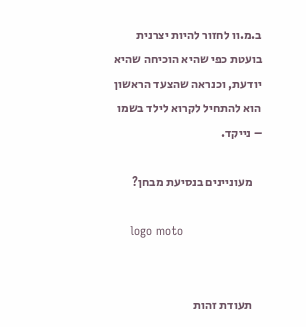ב.מ.וו לחזור להיות יצרנית בועטת כפי שהיא הוכיחה שהיא יודעת, וכנראה שהצעד הראשון הוא להתחיל לקרוא לילד בשמו – נייקד.

    מעוניינים בנסיעת מבחן?

    logo moto


    תעודת זהות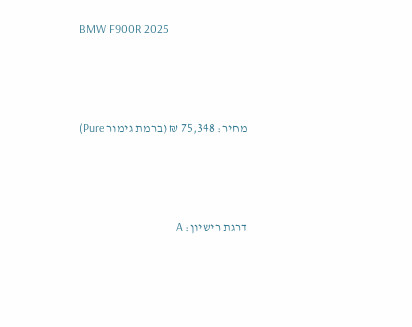BMW F900R 2025



    מחיר: 75,348 ₪ (ברמת גימור Pure)



    דרגת רישיון: A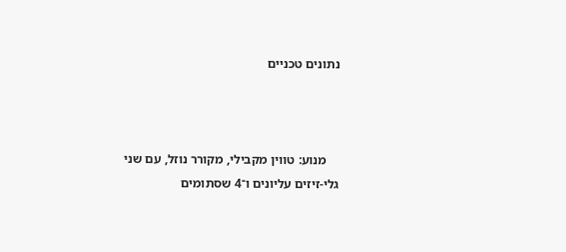נתונים טכניים



    מנוע: טווין מקבילי, מקורר נוזל, עם שני גלי-זיזים עליונים ו־4 שסתומים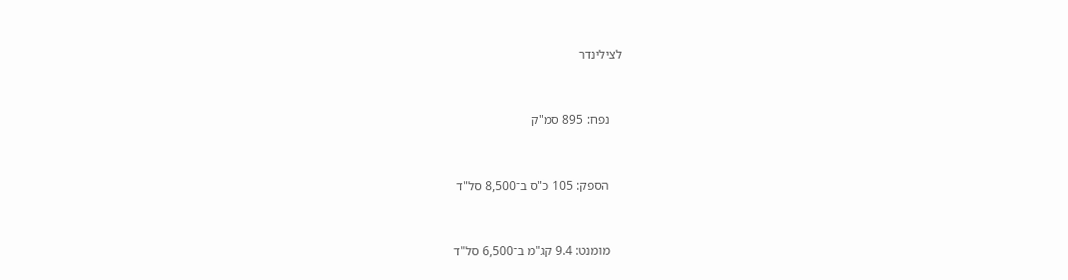לצילינדר



    נפח: 895 סמ"ק



    הספק: 105 כ"ס ב־8,500 סל"ד



    מומנט: 9.4 קג"מ ב־6,500 סל"ד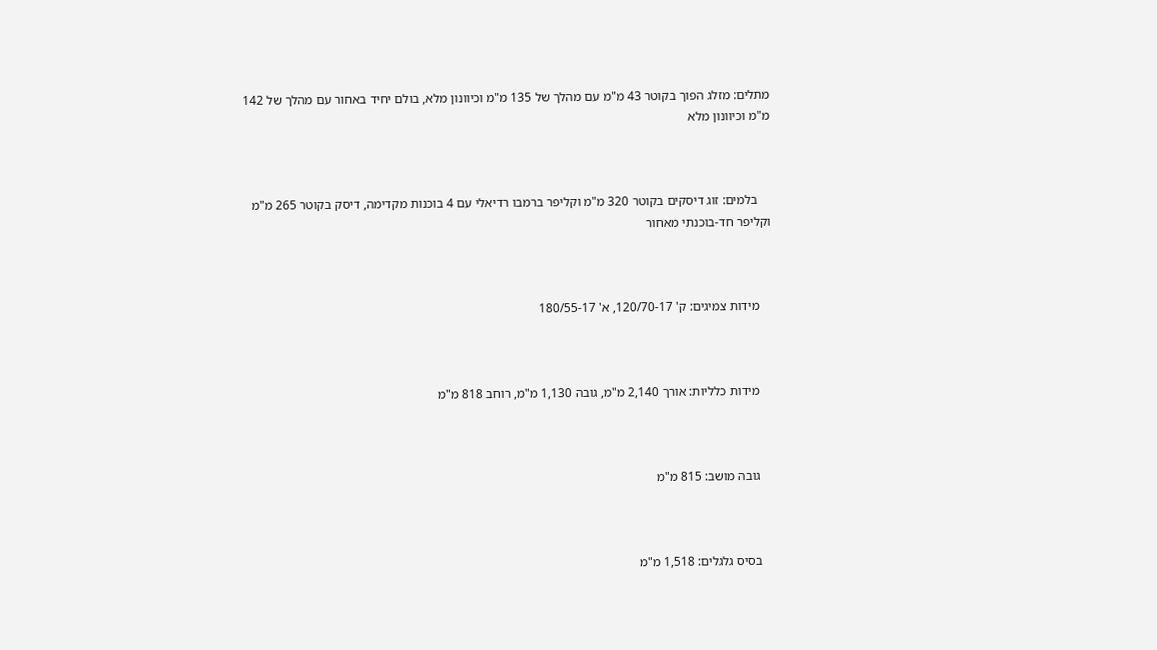מתלים: מזלג הפוך בקוטר 43 מ"מ עם מהלך של 135 מ"מ וכיוונון מלא, בולם יחיד באחור עם מהלך של 142 מ"מ וכיוונון מלא



    בלמים: זוג דיסקים בקוטר 320 מ"מ וקליפר ברמבו רדיאלי עם 4 בוכנות מקדימה, דיסק בקוטר 265 מ"מ וקליפר חד-בוכנתי מאחור



    מידות צמיגים: ק' 120/70-17, א' 180/55-17



    מידות כלליות: אורך 2,140 מ"מ, גובה 1,130 מ"מ, רוחב 818 מ"מ



    גובה מושב: 815 מ"מ



    בסיס גלגלים: 1,518 מ"מ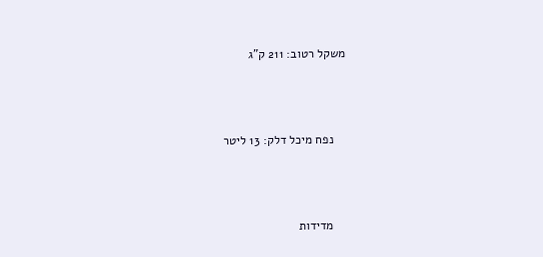משקל רטוב: 211 ק"ג



    נפח מיכל דלק: 13 ליטר



    מדידות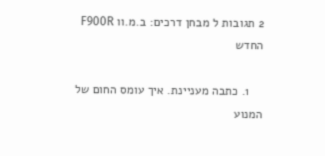2 תגובות ל מבחן דרכים: ב.מ.וו F900R החדש

    1. כתבה מעניינת. איך עומס החום של המנוע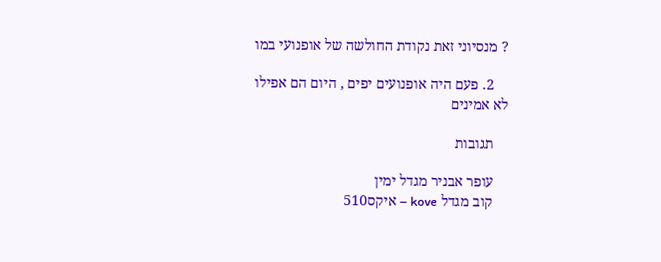? מנסיוני זאת נקודת החולשה של אופנועי במו

    2. פעם היה אופנועים יפים , היום הם אפילו לא אמינים

    תגובות

    עופר אבניר מגדל ימין
    קוב מגדל kove – איקס510